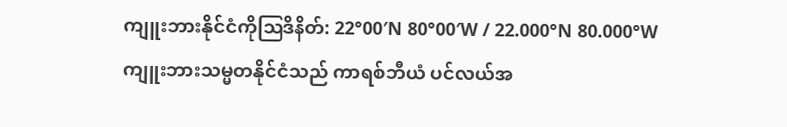ကျူးဘားနိုင်ငံကိုဩဒိနိတ်: 22°00′N 80°00′W / 22.000°N 80.000°W
ကျူးဘားသမ္မတနိုင်ငံသည် ကာရစ်ဘီယံ ပင်လယ်အ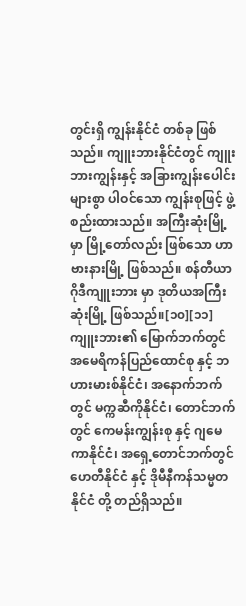တွင်းရှိ ကျွန်းနိုင်ငံ တစ်ခု ဖြစ်သည်။ ကျူးဘားနိုင်ငံတွင် ကျူးဘားကျွန်းနှင့် အခြားကျွန်းပေါင်းများစွာ ပါဝင်သော ကျွန်းစုဖြင့် ဖွဲ့စည်းထားသည်။ အကြီးဆုံးမြို့မှာ မြို့တော်လည်း ဖြစ်သော ဟာဗားနားမြို့ ဖြစ်သည်။ စန်တီယာဂိုဒီကျူးဘား မှာ ဒုတိယအကြီးဆုံးမြို့ ဖြစ်သည်။[၁၀][၁၁] ကျူးဘား၏ မြောက်ဘက်တွင် အမေရိကန်ပြည်ထောင်စု နှင့် ဘဟားမားစ်နိုင်ငံ၊ အနောက်ဘက်တွင် မက္ကဆီကိုနိုင်ငံ၊ တောင်ဘက်တွင် ကေမန်းကျွန်းစု နှင့် ဂျမေကာနိုင်ငံ၊ အရှေ့တောင်ဘက်တွင် ဟေတီနိုင်ငံ နှင့် ဒိုမီနီကန်သမ္မတနိုင်ငံ တို့ တည်ရှိသည်။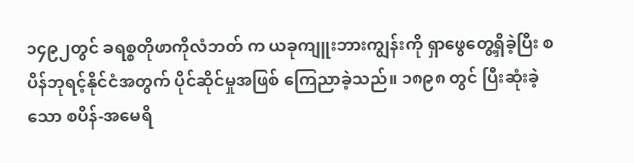၁၄၉၂တွင် ခရစ္စတိုဖာကိုလံဘတ် က ယခုကျူးဘားကျွန်းကို ရှာဖွေတွေ့ရှိခဲ့ပြီး စပိန်ဘုရင့်နိုင်ငံအတွက် ပိုင်ဆိုင်မှုအဖြစ် ကြေညာခဲ့သည်။ ၁၈၉၈ တွင် ပြီးဆုံးခဲ့သော စပိန်-အမေရိ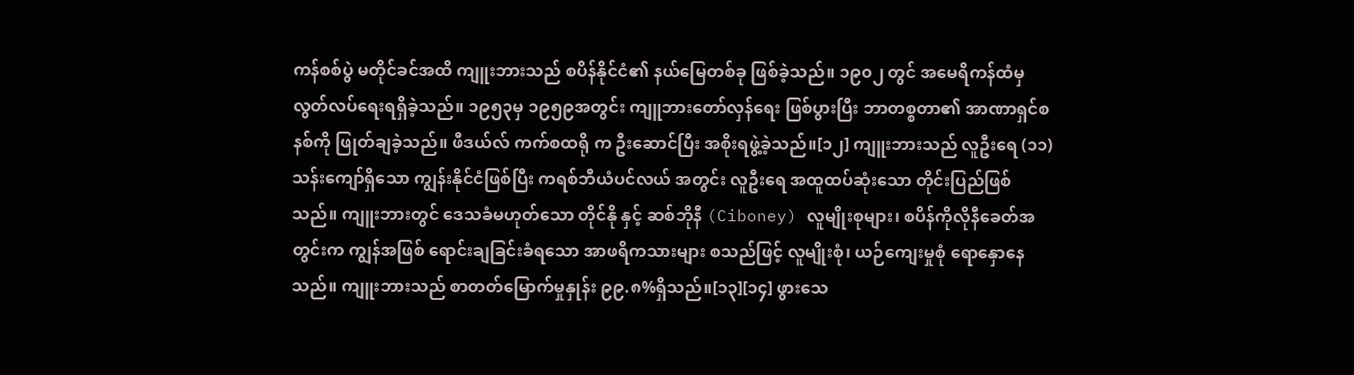ကန်စစ်ပွဲ မတိုင်ခင်အထိ ကျူးဘားသည် စပိန်နိုင်ငံ၏ နယ်မြေတစ်ခု ဖြစ်ခဲ့သည်။ ၁၉၀၂ တွင် အမေရိကန်ထံမှ လွတ်လပ်ရေးရရှိခဲ့သည်။ ၁၉၅၃မှ ၁၉၅၉အတွင်း ကျူဘားတော်လှန်ရေး ဖြစ်ပွားပြီး ဘာတစ္စတာ၏ အာဏာရှင်စနစ်ကို ဖြုတ်ချခဲ့သည်။ ဖီဒယ်လ် ကက်စထရို က ဦးဆောင်ပြီး အစိုးရဖွဲ့ခဲ့သည်။[၁၂] ကျူးဘားသည် လူဦးရေ (၁၁)သန်းကျော်ရှိသော ကျွန်းနိုင်ငံဖြစ်ပြီး ကရစ်ဘီယံပင်လယ် အတွင်း လူဦးရေ အထူထပ်ဆုံးသော တိုင်းပြည်ဖြစ်သည်။ ကျူးဘားတွင် ဒေသခံမဟုတ်သော တိုင်နို နှင့် ဆစ်ဘိုနီ (Ciboney) လူမျိုးစုများ၊ စပိန်ကိုလိုနီခေတ်အတွင်းက ကျွန်အဖြစ် ရောင်းချခြင်းခံရသော အာဖရိကသားများ စသည်ဖြင့် လူမျိုးစုံ၊ ယဉ်ကျေးမှုစုံ ရောနှောနေသည်။ ကျူးဘားသည် စာတတ်မြောက်မှုနှုန်း ၉၉.၈%ရှိသည်။[၁၃][၁၄] ဖွားသေ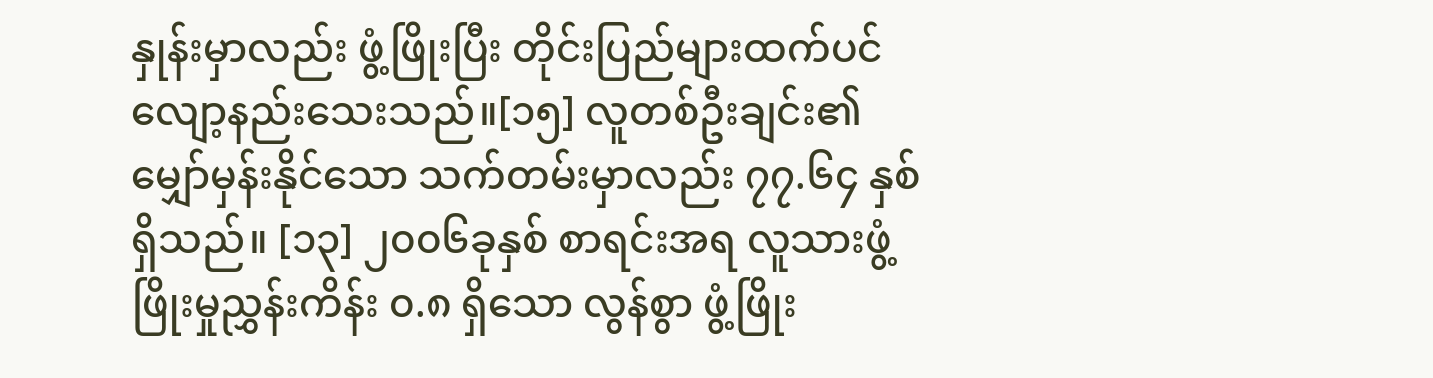နှုန်းမှာလည်း ဖွံ့ဖြိုးပြီး တိုင်းပြည်များထက်ပင် လျော့နည်းသေးသည်။[၁၅] လူတစ်ဦးချင်း၏ မျှော်မှန်းနိုင်သော သက်တမ်းမှာလည်း ၇၇.၆၄ နှစ် ရှိသည်။ [၁၃] ၂၀၀၆ခုနှစ် စာရင်းအရ လူသားဖွံ့ဖြိုးမှုညွှန်းကိန်း ၀.၈ ရှိသော လွန်စွာ ဖွံ့ဖြိုး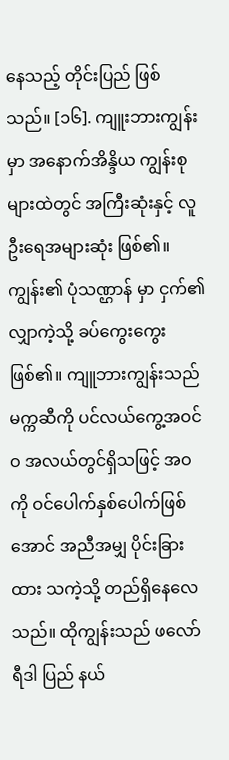နေသည့် တိုင်းပြည် ဖြစ်သည်။ [၁၆]. ကျူးဘားကျွန်းမှာ အနောက်အိန္ဒိယ ကျွန်းစုများထဲတွင် အကြီးဆုံးနှင့် လူဦးရေအများဆုံး ဖြစ်၏။ ကျွန်း၏ ပုံသဏ္ဌာန် မှာ ငှက်၏လျှာကဲ့သို့ ခပ်ကွေးကွေး ဖြစ်၏။ ကျူဘားကျွန်းသည် မက္ကဆီကို ပင်လယ်ကွေ့အဝင်ဝ အလယ်တွင်ရှိသဖြင့် အဝကို ဝင်ပေါက်နှစ်ပေါက်ဖြစ်အောင် အညီအမျှ ပိုင်းခြားထား သကဲ့သို့ တည်ရှိနေလေသည်။ ထိုကျွန်းသည် ဖလော်ရီဒါ ပြည် နယ်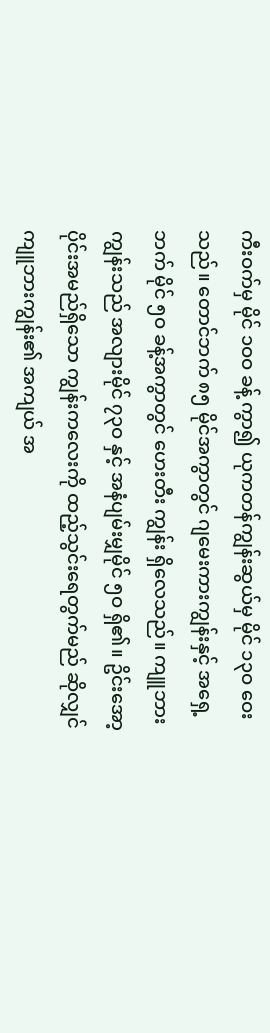ကီးဝက်မှ မိုင် ၁ဝဝ ခန့် ကွာ၍ ယုကတန်ကျွန်းဆွယ်မှ မိုင် ၁၃ဝ ဝေးသည်။ တောင်ဘက် ၈၅ မိုင်အကွာတွင် ဂျမေးကားကျွန်းနှင့် အရှေ့ဘက် မိုင် ၅ဝ ခန့်အကွာတွင် ဟေးတီး ကျွန်း ရှိလေသည်။ ကျူဘားကျွန်းသည် အလျားမိုင် ၇၃ဝ နှင့် အနံပျမ်းမျှမိုင် ၅ဝ ရှိ၏။ ဥိင်းအော့ပိုင်းအမည်ရှိသော ကျွန်းကလေးကို ထည့်သွင်းရေတွက်မည် ဆိုလျှင် ကျူဘားကျွန်း၏ အကျယ် အ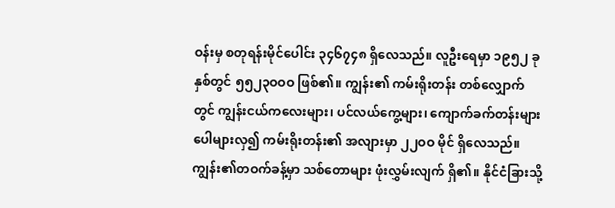ဝန်းမှ စတုရန်းမိုင်ပေါင်း ၃၄၆၇၄၈ ရှိလေသည်။ လူဦးရေမှာ ၁၉၅၂ ခုနှစ်တွင် ၅၅၂၃ဝဝဝ ဖြစ်၏။ ကျွန်း၏ ကမ်းရိုးတန်း တစ်လျှောက်တွင် ကျွန်းငယ်ကလေးများ၊ ပင်လယ်ကွေ့များ၊ ကျောက်ခက်တန်းများ ပေါများလှ၍ ကမ်းရိုးတန်း၏ အလျားမှာ ၂၂ဝဝ မိုင် ရှိလေသည်။
ကျွန်း၏တဝက်ခန့်မှာ သစ်တောများ ဖုံးလွှမ်းလျက် ရှိ၏။ နိုင်ငံခြားသို့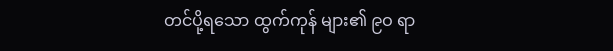တင်ပို့ရသော ထွက်ကုန် များ၏ ၉ဝ ရာ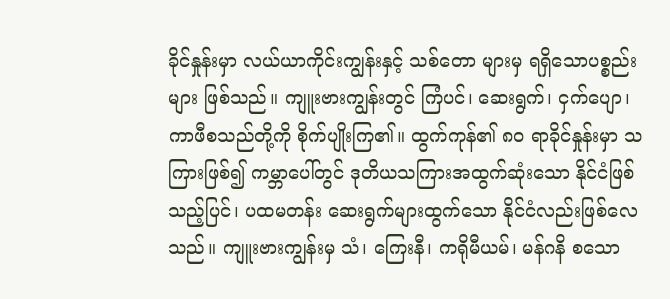ခိုင်နှုန်းမှာ လယ်ယာကိုင်းကျွန်းနှင့် သစ်တော များမှ ရရှိသောပစ္စည်းများ ဖြစ်သည်။ ကျူးဗားကျွန်းတွင် ကြံပင်၊ ဆေးရွက်၊ ငှက်ပျော၊ ကာဖီစသည်တို့ကို စိုက်ပျိုးကြ၏။ ထွက်ကုန်၏ ၈ဝ ရာခိုင်နှုန်းမှာ သကြားဖြစ်၍ ကမ္ဘာပေါ်တွင် ဒုတိယသကြားအထွက်ဆုံးသော နိုင်ငံဖြစ်သည့်ပြင်၊ ပထမတန်း ဆေးရွက်များထွက်သော နိုင်ငံလည်းဖြစ်လေသည်။ ကျူးဗားကျွန်းမှ သံ၊ ကြေးနီ၊ ကရိုမီယမ်၊ မန်ဂနိ စသော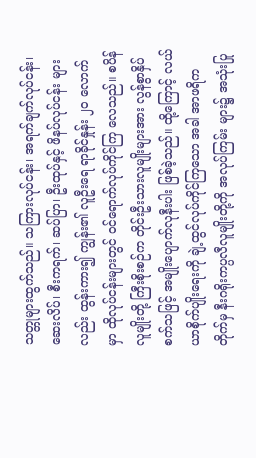သတ္တုများထွက်သည်။ သကြားလုပ်ငန်း၊ အရက်ချက်လုပ်ငန်း၊ ဆေးလိပ်၊ စီးကရက်၊ ဆပ်ပြာ၊ ဦးထုပ်နှင့် ဖိနပ်လုပ်ငန်း များလည်း ထွန်းကား၍ ကျွန်း၏ လူဦးရေ ရာခိုင်နှုန်း ၂ဝ လောက်မှာ ထိုလုပ်ငန်းများတွင် ဝင်ရောက်လုပ်ကိုင်ကြ လေသည်။ စပိန်လူမျိုးတို့ ကြီးစိုးစဉ်က တိုင်းဦးသားလူမျိုးများအား လွန်စွာနှိပ်စက်သဖြင့် အမျိုးပျောက်လုနီးပါး ဖြစ်ခဲ့သည်။ ထို့ကြောင့် လယ်ယာစိုက်ပျိုးရေးကို ချဲ့ထွင်လုပ်ကိုင်ကြသော အခါ အာဖရိကတိုက်မှ နီးဂရိုးကပ္ပလီလူမျိုးတို့ကို အလုပ်ကြမ်း များ၌ အသုံးပြု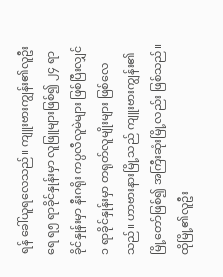ရန် ခေါ်ယူရလေသည်။ ကျူးဗားကျွန်း၏လူဦးရေ ရ၅ ရာခိုင်နှုန်းမှာ လူဖြူများဖြစ်၍ ၂၄ ရာခိုင်နှုန်းမှာ နီးဂရိုး ကပ္ပလီလူမဲများ ဖြစ်ပြီးလျှင် ၁ ရာခိုင်နှုန်းမှာ တရုတ်လူမျိုးများ ဖြစ်လေသည်။ ဟာဗားနားမြို့သည် ကျူးဗားကျွန်း၏ မြို့တော်ဖြစ်၍ အကြီးဆုံးမြို့လည်း ဖြစ်သည်။ ထိုမြို့၏လူဦး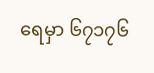ရေမှာ ၆၇၁၇၆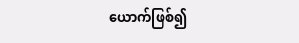ယောက်ဖြစ်၍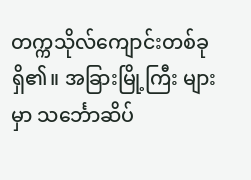တက္ကသိုလ်ကျောင်းတစ်ခုရှိ၏။ အခြားမြို့ကြီး များမှာ သင်္ဘောဆိပ်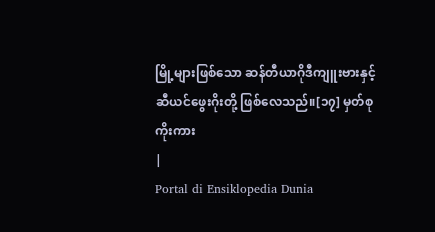မြို့များဖြစ်သော ဆန်တီယာဂိုဒီကျူးဗားနှင့် ဆီယင်ဖွေးဂိုးတို့ ဖြစ်လေသည်။[၁၇] မှတ်စု
ကိုးကား
|
Portal di Ensiklopedia Dunia